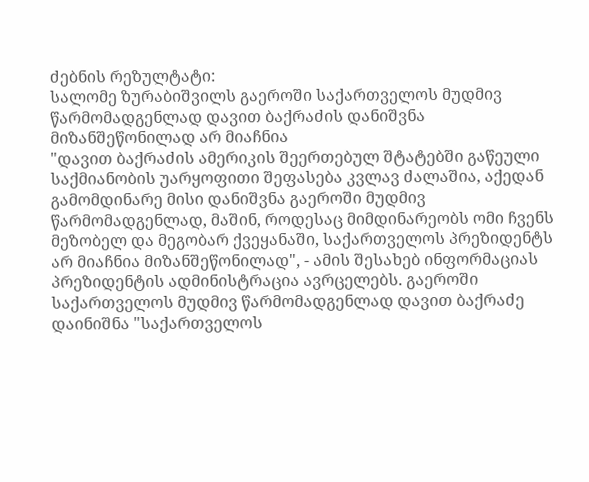ძებნის რეზულტატი:
სალომე ზურაბიშვილს გაეროში საქართველოს მუდმივ წარმომადგენლად დავით ბაქრაძის დანიშვნა მიზანშეწონილად არ მიაჩნია
"დავით ბაქრაძის ამერიკის შეერთებულ შტატებში გაწეული საქმიანობის უარყოფითი შეფასება კვლავ ძალაშია, აქედან გამომდინარე მისი დანიშვნა გაეროში მუდმივ წარმომადგენლად, მაშინ, როდესაც მიმდინარეობს ომი ჩვენს მეზობელ და მეგობარ ქვეყანაში, საქართველოს პრეზიდენტს არ მიაჩნია მიზანშეწონილად", - ამის შესახებ ინფორმაციას პრეზიდენტის ადმინისტრაცია ავრცელებს. გაეროში საქართველოს მუდმივ წარმომადგენლად დავით ბაქრაძე დაინიშნა "საქართველოს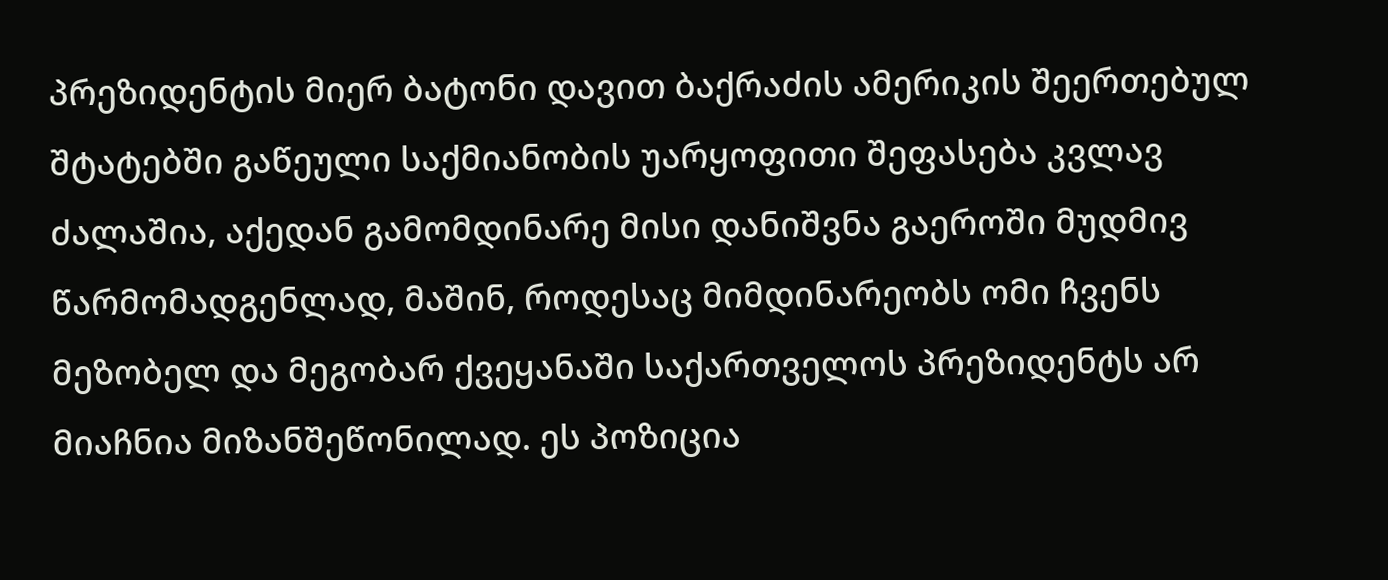პრეზიდენტის მიერ ბატონი დავით ბაქრაძის ამერიკის შეერთებულ შტატებში გაწეული საქმიანობის უარყოფითი შეფასება კვლავ ძალაშია, აქედან გამომდინარე მისი დანიშვნა გაეროში მუდმივ წარმომადგენლად, მაშინ, როდესაც მიმდინარეობს ომი ჩვენს მეზობელ და მეგობარ ქვეყანაში საქართველოს პრეზიდენტს არ მიაჩნია მიზანშეწონილად. ეს პოზიცია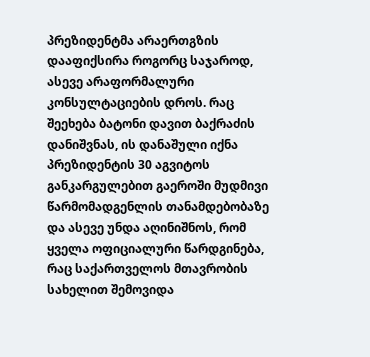პრეზიდენტმა არაერთგზის დააფიქსირა როგორც საჯაროდ, ასევე არაფორმალური კონსულტაციების დროს. რაც შეეხება ბატონი დავით ბაქრაძის დანიშვნას, ის დანაშული იქნა პრეზიდენტის 30 აგვიტოს განკარგულებით გაეროში მუდმივი წარმომადგენლის თანამდებობაზე და ასევე უნდა აღინიშნოს, რომ ყველა ოფიციალური წარდგინება, რაც საქართველოს მთავრობის სახელით შემოვიდა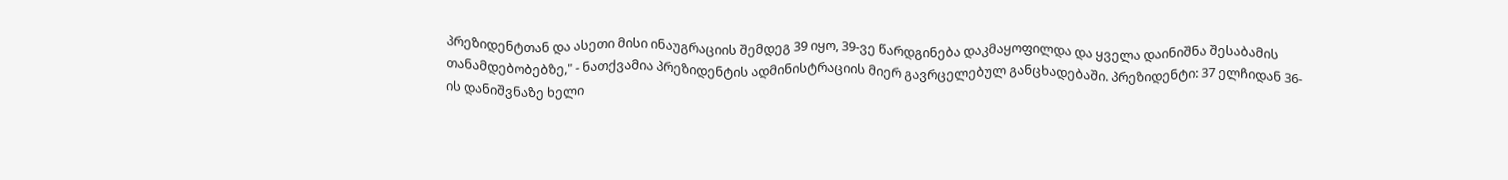პრეზიდენტთან და ასეთი მისი ინაუგრაციის შემდეგ 39 იყო, 39-ვე წარდგინება დაკმაყოფილდა და ყველა დაინიშნა შესაბამის თანამდებობებზე," - ნათქვამია პრეზიდენტის ადმინისტრაციის მიერ გავრცელებულ განცხადებაში. პრეზიდენტი: 37 ელჩიდან 36-ის დანიშვნაზე ხელი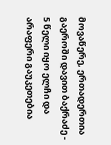მოვაწერე, ერთადერთია გაეროში დავით ბაქრაძე - 5 წელი იყო ელჩი და არაფერი გაუკეთებია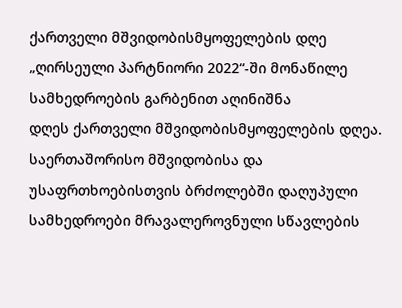ქართველი მშვიდობისმყოფელების დღე „ღირსეული პარტნიორი 2022“-ში მონაწილე სამხედროების გარბენით აღინიშნა
დღეს ქართველი მშვიდობისმყოფელების დღეა. საერთაშორისო მშვიდობისა და უსაფრთხოებისთვის ბრძოლებში დაღუპული სამხედროები მრავალეროვნული სწავლების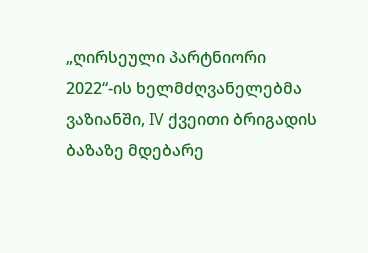„ღირსეული პარტნიორი 2022“-ის ხელმძღვანელებმა ვაზიანში, IV ქვეითი ბრიგადის ბაზაზე მდებარე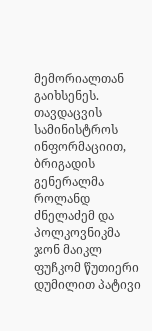მემორიალთან გაიხსენეს. თავდაცვის სამინისტროს ინფორმაციით, ბრიგადის გენერალმა როლანდ ძნელაძემ და პოლკოვნიკმა ჯონ მაიკლ ფუჩკომ წუთიერი დუმილით პატივი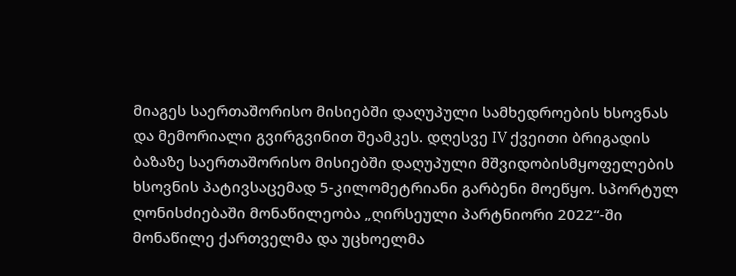მიაგეს საერთაშორისო მისიებში დაღუპული სამხედროების ხსოვნას და მემორიალი გვირგვინით შეამკეს. დღესვე IV ქვეითი ბრიგადის ბაზაზე საერთაშორისო მისიებში დაღუპული მშვიდობისმყოფელების ხსოვნის პატივსაცემად 5-კილომეტრიანი გარბენი მოეწყო. სპორტულ ღონისძიებაში მონაწილეობა „ღირსეული პარტნიორი 2022“-ში მონაწილე ქართველმა და უცხოელმა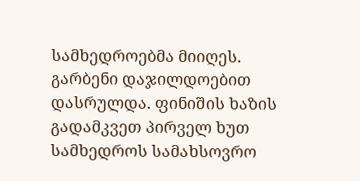სამხედროებმა მიიღეს. გარბენი დაჯილდოებით დასრულდა. ფინიშის ხაზის გადამკვეთ პირველ ხუთ სამხედროს სამახსოვრო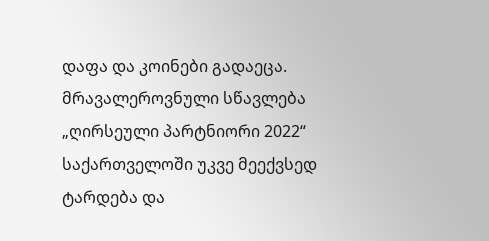დაფა და კოინები გადაეცა. მრავალეროვნული სწავლება „ღირსეული პარტნიორი 2022“ საქართველოში უკვე მეექვსედ ტარდება და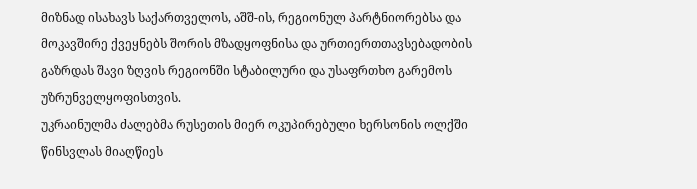მიზნად ისახავს საქართველოს, აშშ-ის, რეგიონულ პარტნიორებსა და მოკავშირე ქვეყნებს შორის მზადყოფნისა და ურთიერთთავსებადობის გაზრდას შავი ზღვის რეგიონში სტაბილური და უსაფრთხო გარემოს უზრუნველყოფისთვის.
უკრაინულმა ძალებმა რუსეთის მიერ ოკუპირებული ხერსონის ოლქში წინსვლას მიაღწიეს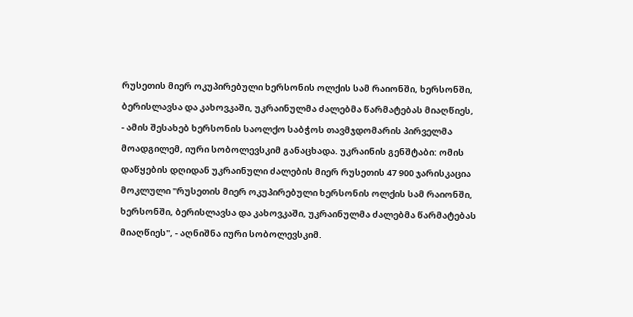რუსეთის მიერ ოკუპირებული ხერსონის ოლქის სამ რაიონში, ხერსონში, ბერისლავსა და კახოვკაში, უკრაინულმა ძალებმა წარმატებას მიაღწიეს, - ამის შესახებ ხერსონის საოლქო საბჭოს თავმჯდომარის პირველმა მოადგილემ, იური სობოლევსკიმ განაცხადა. უკრაინის გენშტაბი: ომის დაწყების დღიდან უკრაინული ძალების მიერ რუსეთის 47 900 ჯარისკაცია მოკლული "რუსეთის მიერ ოკუპირებული ხერსონის ოლქის სამ რაიონში, ხერსონში, ბერისლავსა და კახოვკაში, უკრაინულმა ძალებმა წარმატებას მიაღწიეს", - აღნიშნა იური სობოლევსკიმ.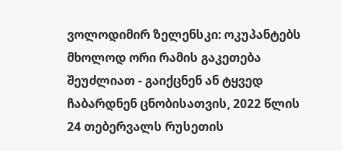ვოლოდიმირ ზელენსკი: ოკუპანტებს მხოლოდ ორი რამის გაკეთება შეუძლიათ - გაიქცნენ ან ტყვედ ჩაბარდნენ ცნობისათვის, 2022 წლის 24 თებერვალს რუსეთის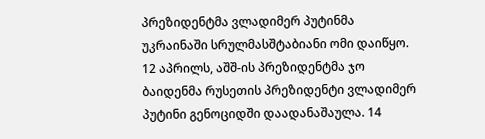პრეზიდენტმა ვლადიმერ პუტინმა უკრაინაში სრულმასშტაბიანი ომი დაიწყო. 12 აპრილს, აშშ-ის პრეზიდენტმა ჯო ბაიდენმა რუსეთის პრეზიდენტი ვლადიმერ პუტინი გენოციდში დაადანაშაულა. 14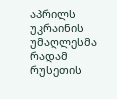აპრილს უკრაინის უმაღლესმა რადამ რუსეთის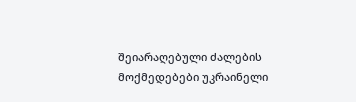შეიარაღებული ძალების მოქმედებები უკრაინელი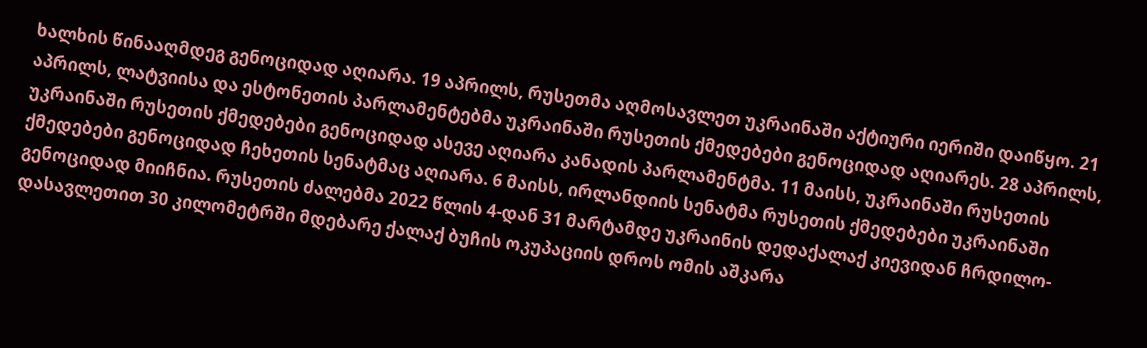ხალხის წინააღმდეგ გენოციდად აღიარა. 19 აპრილს, რუსეთმა აღმოსავლეთ უკრაინაში აქტიური იერიში დაიწყო. 21 აპრილს, ლატვიისა და ესტონეთის პარლამენტებმა უკრაინაში რუსეთის ქმედებები გენოციდად აღიარეს. 28 აპრილს, უკრაინაში რუსეთის ქმედებები გენოციდად ასევე აღიარა კანადის პარლამენტმა. 11 მაისს, უკრაინაში რუსეთის ქმედებები გენოციდად ჩეხეთის სენატმაც აღიარა. 6 მაისს, ირლანდიის სენატმა რუსეთის ქმედებები უკრაინაში გენოციდად მიიჩნია. რუსეთის ძალებმა 2022 წლის 4-დან 31 მარტამდე უკრაინის დედაქალაქ კიევიდან ჩრდილო-დასავლეთით 30 კილომეტრში მდებარე ქალაქ ბუჩის ოკუპაციის დროს ომის აშკარა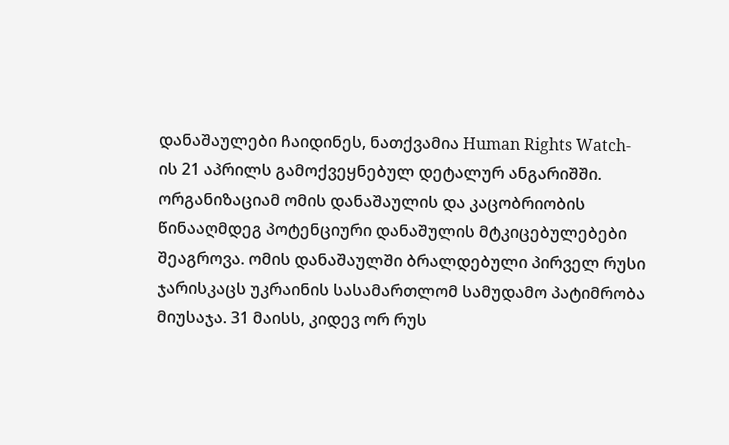დანაშაულები ჩაიდინეს, ნათქვამია Human Rights Watch-ის 21 აპრილს გამოქვეყნებულ დეტალურ ანგარიშში. ორგანიზაციამ ომის დანაშაულის და კაცობრიობის წინააღმდეგ პოტენციური დანაშულის მტკიცებულებები შეაგროვა. ომის დანაშაულში ბრალდებული პირველ რუსი ჯარისკაცს უკრაინის სასამართლომ სამუდამო პატიმრობა მიუსაჯა. 31 მაისს, კიდევ ორ რუს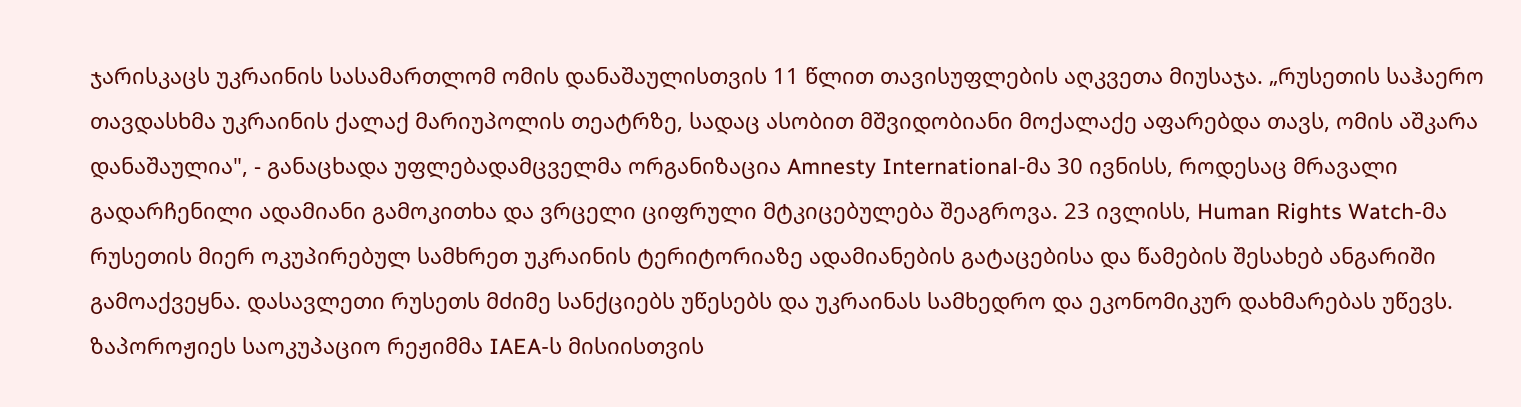ჯარისკაცს უკრაინის სასამართლომ ომის დანაშაულისთვის 11 წლით თავისუფლების აღკვეთა მიუსაჯა. „რუსეთის საჰაერო თავდასხმა უკრაინის ქალაქ მარიუპოლის თეატრზე, სადაც ასობით მშვიდობიანი მოქალაქე აფარებდა თავს, ომის აშკარა დანაშაულია", - განაცხადა უფლებადამცველმა ორგანიზაცია Amnesty International-მა 30 ივნისს, როდესაც მრავალი გადარჩენილი ადამიანი გამოკითხა და ვრცელი ციფრული მტკიცებულება შეაგროვა. 23 ივლისს, Human Rights Watch-მა რუსეთის მიერ ოკუპირებულ სამხრეთ უკრაინის ტერიტორიაზე ადამიანების გატაცებისა და წამების შესახებ ანგარიში გამოაქვეყნა. დასავლეთი რუსეთს მძიმე სანქციებს უწესებს და უკრაინას სამხედრო და ეკონომიკურ დახმარებას უწევს.
ზაპოროჟიეს საოკუპაციო რეჟიმმა IAEA-ს მისიისთვის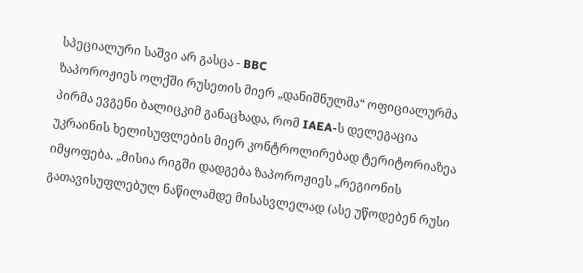სპეციალური საშვი არ გასცა - BBC
ზაპოროჟიეს ოლქში რუსეთის მიერ „დანიშნულმა“ ოფიციალურმა პირმა ევგენი ბალიცკიმ განაცხადა, რომ IAEA-ს დელეგაცია უკრაინის ხელისუფლების მიერ კონტროლირებად ტერიტორიაზეა იმყოფება. „მისია რიგში დადგება ზაპოროჟიეს „რეგიონის გათავისუფლებულ ნაწილამდე მისასვლელად (ასე უწოდებენ რუსი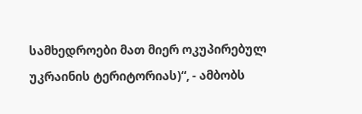სამხედროები მათ მიერ ოკუპირებულ უკრაინის ტერიტორიას)“, - ამბობს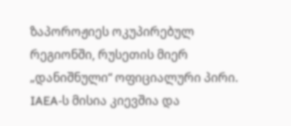ზაპოროჟიეს ოკუპირებულ რეგიონში, რუსეთის მიერ „დანიშნული“ ოფიციალური პირი. IAEA-ს მისია კიევშია და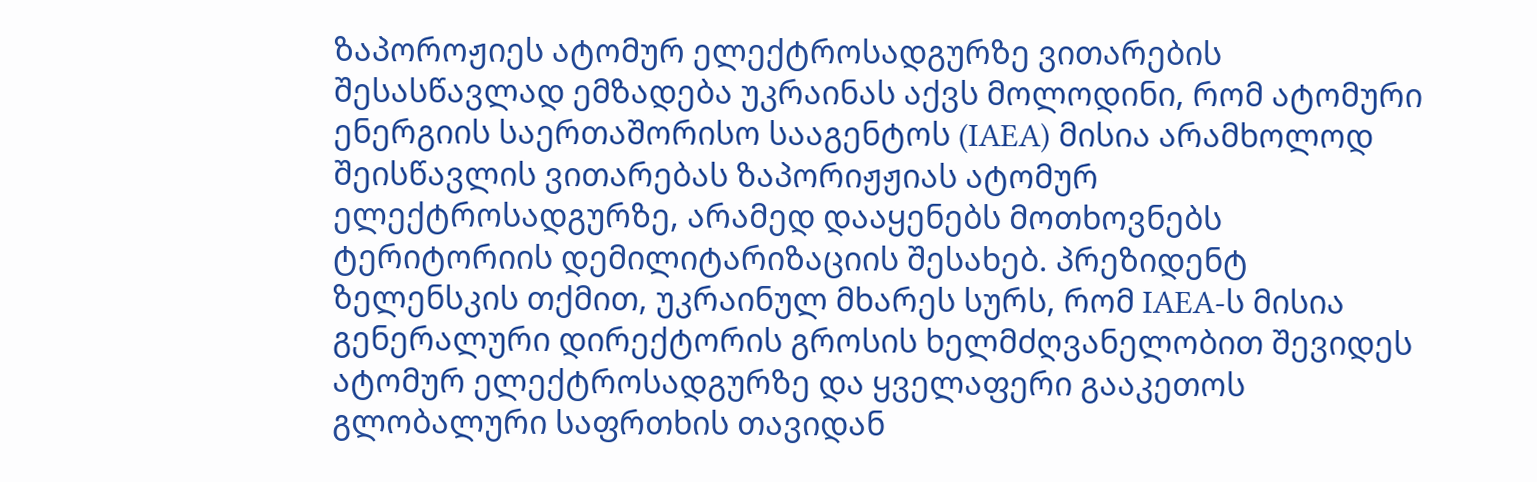ზაპოროჟიეს ატომურ ელექტროსადგურზე ვითარების შესასწავლად ემზადება უკრაინას აქვს მოლოდინი, რომ ატომური ენერგიის საერთაშორისო სააგენტოს (IAEA) მისია არამხოლოდ შეისწავლის ვითარებას ზაპორიჟჟიას ატომურ ელექტროსადგურზე, არამედ დააყენებს მოთხოვნებს ტერიტორიის დემილიტარიზაციის შესახებ. პრეზიდენტ ზელენსკის თქმით, უკრაინულ მხარეს სურს, რომ IAEA-ს მისია გენერალური დირექტორის გროსის ხელმძღვანელობით შევიდეს ატომურ ელექტროსადგურზე და ყველაფერი გააკეთოს გლობალური საფრთხის თავიდან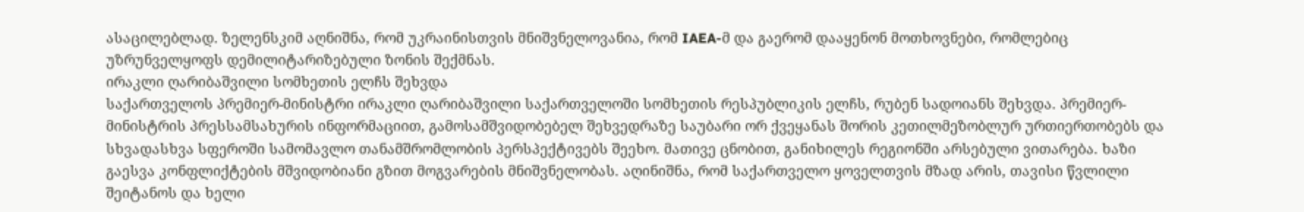ასაცილებლად. ზელენსკიმ აღნიშნა, რომ უკრაინისთვის მნიშვნელოვანია, რომ IAEA-მ და გაერომ დააყენონ მოთხოვნები, რომლებიც უზრუნველყოფს დემილიტარიზებული ზონის შექმნას.
ირაკლი ღარიბაშვილი სომხეთის ელჩს შეხვდა
საქართველოს პრემიერ-მინისტრი ირაკლი ღარიბაშვილი საქართველოში სომხეთის რესპუბლიკის ელჩს, რუბენ სადოიანს შეხვდა. პრემიერ-მინისტრის პრესსამსახურის ინფორმაციით, გამოსამშვიდობებელ შეხვედრაზე საუბარი ორ ქვეყანას შორის კეთილმეზობლურ ურთიერთობებს და სხვადასხვა სფეროში სამომავლო თანამშრომლობის პერსპექტივებს შეეხო. მათივე ცნობით, განიხილეს რეგიონში არსებული ვითარება. ხაზი გაესვა კონფლიქტების მშვიდობიანი გზით მოგვარების მნიშვნელობას. აღინიშნა, რომ საქართველო ყოველთვის მზად არის, თავისი წვლილი შეიტანოს და ხელი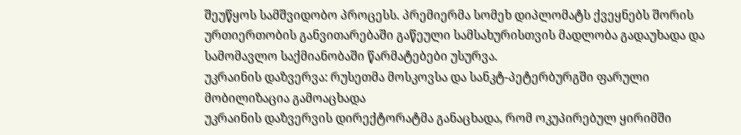შეუწყოს სამშვიდობო პროცესს. პრემიერმა სომეხ დიპლომატს ქვეყნებს შორის ურთიერთობის განვითარებაში გაწეული სამსახურისთვის მადლობა გადაუხადა და სამომავლო საქმიანობაში წარმატებები უსურვა.
უკრაინის დაზვერვა: რუსეთმა მოსკოვსა და სანკტ-პეტერბურგში ფარული მობილიზაცია გამოაცხადა
უკრაინის დაზვერვის დირექტორატმა განაცხადა, რომ ოკუპირებულ ყირიმში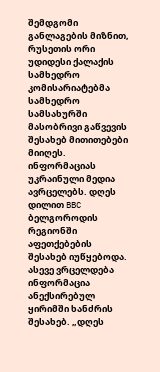შემდგომი განლაგების მიზნით, რუსეთის ორი უდიდესი ქალაქის სამხედრო კომისარიატებმა სამხედრო სამსახურში მასობრივი გაწვევის შესახებ მითითებები მიიღეს. ინფორმაციას უკრაინული მედია ავრცელებს. დღეს დილით BBC ბელგოროდის რეგიონში აფეთქებების შესახებ იუწყებოდა. ასევე ვრცელდება ინფორმაცია ანექსირებულ ყირიმში ხანძრის შესახებ. „დღეს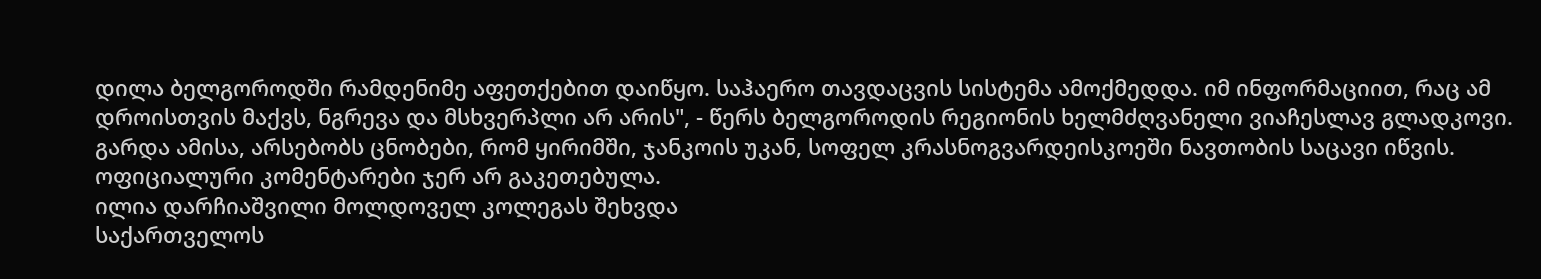დილა ბელგოროდში რამდენიმე აფეთქებით დაიწყო. საჰაერო თავდაცვის სისტემა ამოქმედდა. იმ ინფორმაციით, რაც ამ დროისთვის მაქვს, ნგრევა და მსხვერპლი არ არის", - წერს ბელგოროდის რეგიონის ხელმძღვანელი ვიაჩესლავ გლადკოვი. გარდა ამისა, არსებობს ცნობები, რომ ყირიმში, ჯანკოის უკან, სოფელ კრასნოგვარდეისკოეში ნავთობის საცავი იწვის. ოფიციალური კომენტარები ჯერ არ გაკეთებულა.
ილია დარჩიაშვილი მოლდოველ კოლეგას შეხვდა
საქართველოს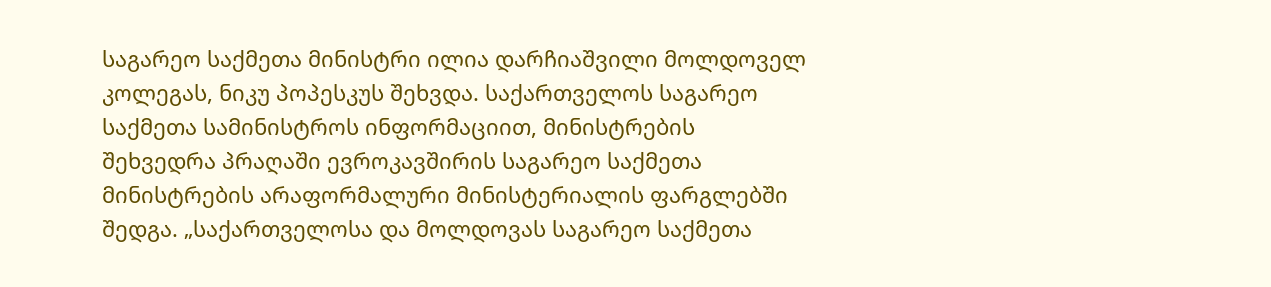საგარეო საქმეთა მინისტრი ილია დარჩიაშვილი მოლდოველ კოლეგას, ნიკუ პოპესკუს შეხვდა. საქართველოს საგარეო საქმეთა სამინისტროს ინფორმაციით, მინისტრების შეხვედრა პრაღაში ევროკავშირის საგარეო საქმეთა მინისტრების არაფორმალური მინისტერიალის ფარგლებში შედგა. „საქართველოსა და მოლდოვას საგარეო საქმეთა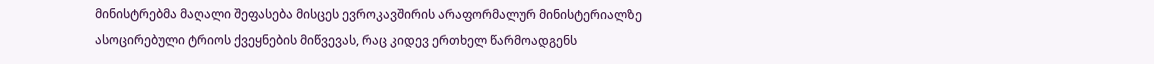მინისტრებმა მაღალი შეფასება მისცეს ევროკავშირის არაფორმალურ მინისტერიალზე ასოცირებული ტრიოს ქვეყნების მიწვევას, რაც კიდევ ერთხელ წარმოადგენს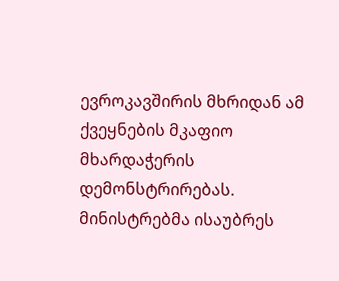ევროკავშირის მხრიდან ამ ქვეყნების მკაფიო მხარდაჭერის დემონსტრირებას. მინისტრებმა ისაუბრეს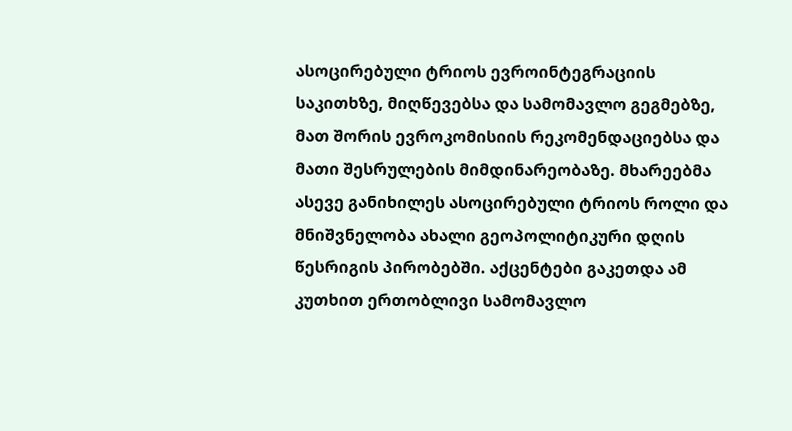ასოცირებული ტრიოს ევროინტეგრაციის საკითხზე, მიღწევებსა და სამომავლო გეგმებზე, მათ შორის ევროკომისიის რეკომენდაციებსა და მათი შესრულების მიმდინარეობაზე. მხარეებმა ასევე განიხილეს ასოცირებული ტრიოს როლი და მნიშვნელობა ახალი გეოპოლიტიკური დღის წესრიგის პირობებში. აქცენტები გაკეთდა ამ კუთხით ერთობლივი სამომავლო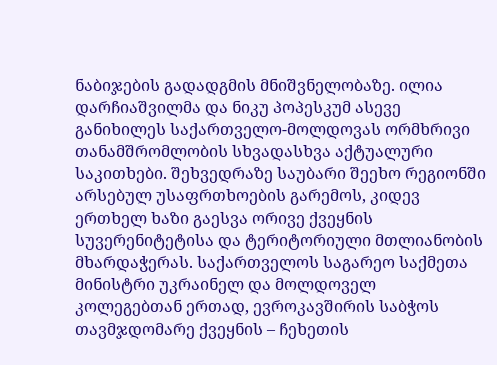ნაბიჯების გადადგმის მნიშვნელობაზე. ილია დარჩიაშვილმა და ნიკუ პოპესკუმ ასევე განიხილეს საქართველო-მოლდოვას ორმხრივი თანამშრომლობის სხვადასხვა აქტუალური საკითხები. შეხვედრაზე საუბარი შეეხო რეგიონში არსებულ უსაფრთხოების გარემოს, კიდევ ერთხელ ხაზი გაესვა ორივე ქვეყნის სუვერენიტეტისა და ტერიტორიული მთლიანობის მხარდაჭერას. საქართველოს საგარეო საქმეთა მინისტრი უკრაინელ და მოლდოველ კოლეგებთან ერთად, ევროკავშირის საბჭოს თავმჯდომარე ქვეყნის – ჩეხეთის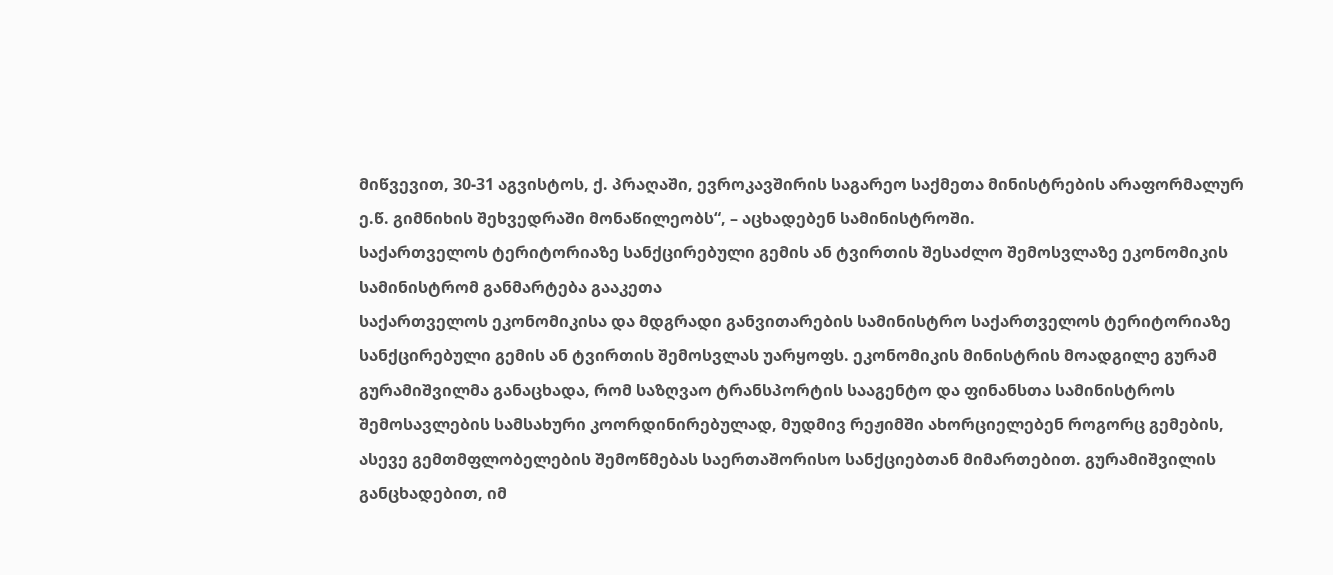მიწვევით, 30-31 აგვისტოს, ქ. პრაღაში, ევროკავშირის საგარეო საქმეთა მინისტრების არაფორმალურ ე.წ. გიმნიხის შეხვედრაში მონაწილეობს“, – აცხადებენ სამინისტროში.
საქართველოს ტერიტორიაზე სანქცირებული გემის ან ტვირთის შესაძლო შემოსვლაზე ეკონომიკის სამინისტრომ განმარტება გააკეთა
საქართველოს ეკონომიკისა და მდგრადი განვითარების სამინისტრო საქართველოს ტერიტორიაზე სანქცირებული გემის ან ტვირთის შემოსვლას უარყოფს. ეკონომიკის მინისტრის მოადგილე გურამ გურამიშვილმა განაცხადა, რომ საზღვაო ტრანსპორტის სააგენტო და ფინანსთა სამინისტროს შემოსავლების სამსახური კოორდინირებულად, მუდმივ რეჟიმში ახორციელებენ როგორც გემების, ასევე გემთმფლობელების შემოწმებას საერთაშორისო სანქციებთან მიმართებით. გურამიშვილის განცხადებით, იმ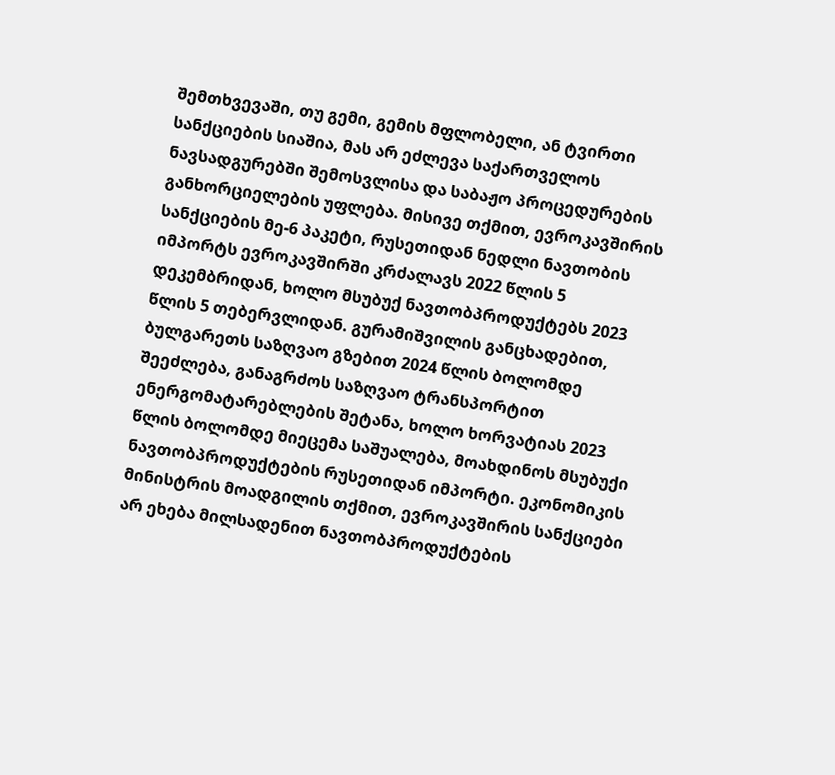შემთხვევაში, თუ გემი, გემის მფლობელი, ან ტვირთი სანქციების სიაშია, მას არ ეძლევა საქართველოს ნავსადგურებში შემოსვლისა და საბაჟო პროცედურების განხორციელების უფლება. მისივე თქმით, ევროკავშირის სანქციების მე-6 პაკეტი, რუსეთიდან ნედლი ნავთობის იმპორტს ევროკავშირში კრძალავს 2022 წლის 5 დეკემბრიდან, ხოლო მსუბუქ ნავთობპროდუქტებს 2023 წლის 5 თებერვლიდან. გურამიშვილის განცხადებით, ბულგარეთს საზღვაო გზებით 2024 წლის ბოლომდე შეეძლება, განაგრძოს საზღვაო ტრანსპორტით ენერგომატარებლების შეტანა, ხოლო ხორვატიას 2023 წლის ბოლომდე მიეცემა საშუალება, მოახდინოს მსუბუქი ნავთობპროდუქტების რუსეთიდან იმპორტი. ეკონომიკის მინისტრის მოადგილის თქმით, ევროკავშირის სანქციები არ ეხება მილსადენით ნავთობპროდუქტების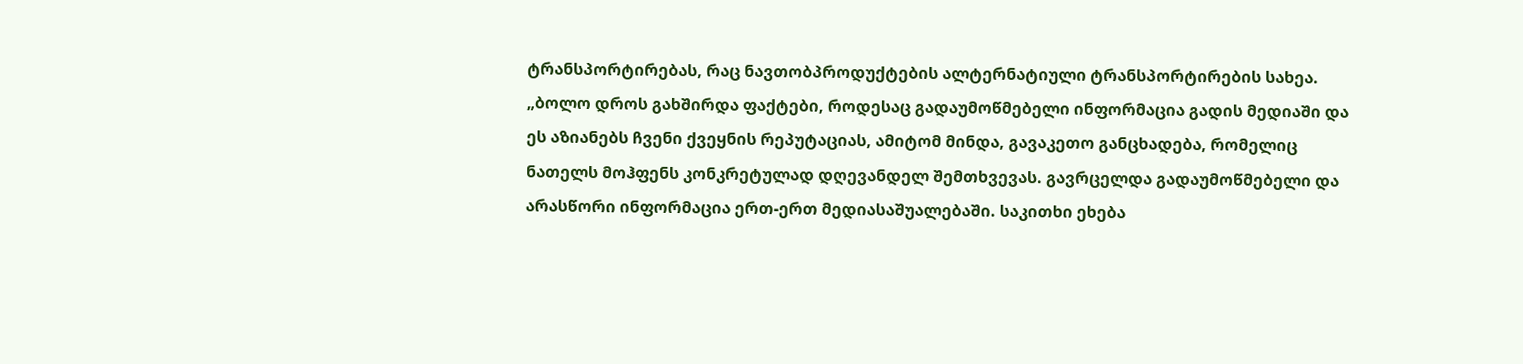ტრანსპორტირებას, რაც ნავთობპროდუქტების ალტერნატიული ტრანსპორტირების სახეა. „ბოლო დროს გახშირდა ფაქტები, როდესაც გადაუმოწმებელი ინფორმაცია გადის მედიაში და ეს აზიანებს ჩვენი ქვეყნის რეპუტაციას, ამიტომ მინდა, გავაკეთო განცხადება, რომელიც ნათელს მოჰფენს კონკრეტულად დღევანდელ შემთხვევას. გავრცელდა გადაუმოწმებელი და არასწორი ინფორმაცია ერთ-ერთ მედიასაშუალებაში. საკითხი ეხება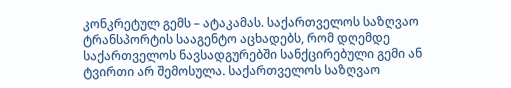კონკრეტულ გემს – ატაკამას. საქართველოს საზღვაო ტრანსპორტის სააგენტო აცხადებს, რომ დღემდე საქართველოს ნავსადგურებში სანქცირებული გემი ან ტვირთი არ შემოსულა. საქართველოს საზღვაო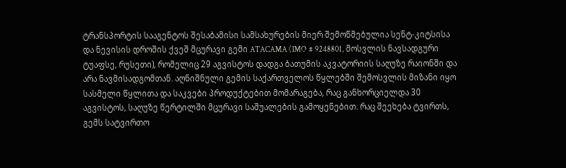ტრანსპორტის სააგენტოს შესაბამისი სამსახურების მიერ შემოწმებულია სენტ-კიტსისა და ნევისის დროშის ქვეშ მცურავი გემი ATACAMA (IMO # 9248801, მოსვლის ნავსადგური ტუაფსე, რუსეთი), რომელიც 29 აგვისტოს დადგა ბათუმის აკვატორიის საღუზე რაიონში და არა ნავმისადგომთან. აღნიშნული გემის საქართველოს წყლებში შემოსვლის მიზანი იყო სასმელი წყლითა და საკვები პროდუქტებით მომარაგება, რაც განხორციელდა 30 აგვისტოს, საღუზე წერტილში მცურავი საშუალების გამოყენებით. რაც შეეხება ტვირთს, გემს სატვირთო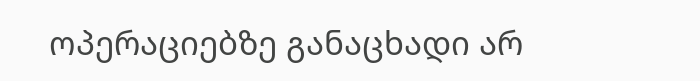ოპერაციებზე განაცხადი არ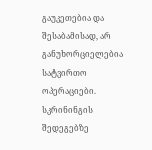გაუკეთებია და შესაბამისად, არ განუხორციელებია სატვირთო ოპერაციები. სკრინინგის შედეგებზე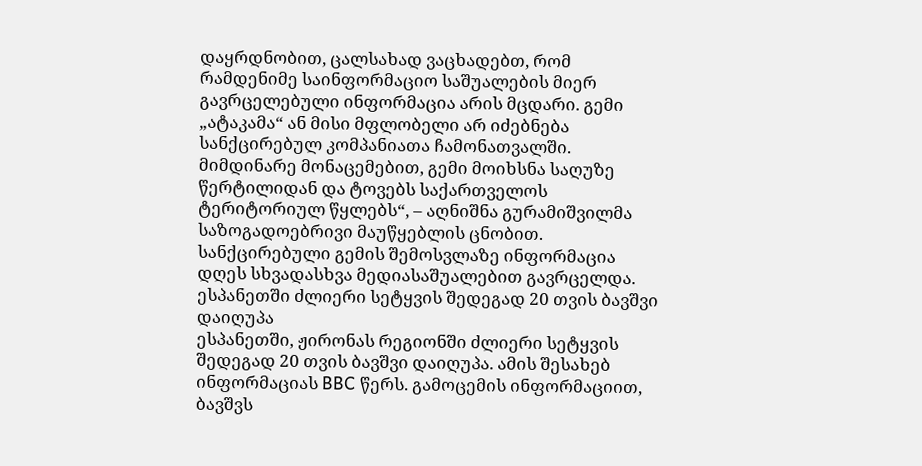დაყრდნობით, ცალსახად ვაცხადებთ, რომ რამდენიმე საინფორმაციო საშუალების მიერ გავრცელებული ინფორმაცია არის მცდარი. გემი „ატაკამა“ ან მისი მფლობელი არ იძებნება სანქცირებულ კომპანიათა ჩამონათვალში. მიმდინარე მონაცემებით, გემი მოიხსნა საღუზე წერტილიდან და ტოვებს საქართველოს ტერიტორიულ წყლებს“, – აღნიშნა გურამიშვილმა საზოგადოებრივი მაუწყებლის ცნობით. სანქცირებული გემის შემოსვლაზე ინფორმაცია დღეს სხვადასხვა მედიასაშუალებით გავრცელდა.
ესპანეთში ძლიერი სეტყვის შედეგად 20 თვის ბავშვი დაიღუპა
ესპანეთში, ჟირონას რეგიონში ძლიერი სეტყვის შედეგად 20 თვის ბავშვი დაიღუპა. ამის შესახებ ინფორმაციას BBC წერს. გამოცემის ინფორმაციით, ბავშვს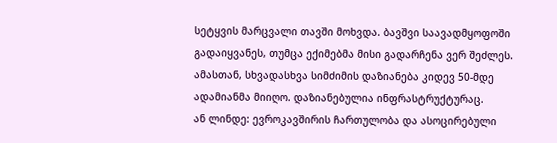სეტყვის მარცვალი თავში მოხვდა. ბავშვი საავადმყოფოში გადაიყვანეს, თუმცა ექიმებმა მისი გადარჩენა ვერ შეძლეს. ამასთან, სხვადასხვა სიმძიმის დაზიანება კიდევ 50-მდე ადამიანმა მიიღო. დაზიანებულია ინფრასტრუქტურაც.
ან ლინდე: ევროკავშირის ჩართულობა და ასოცირებული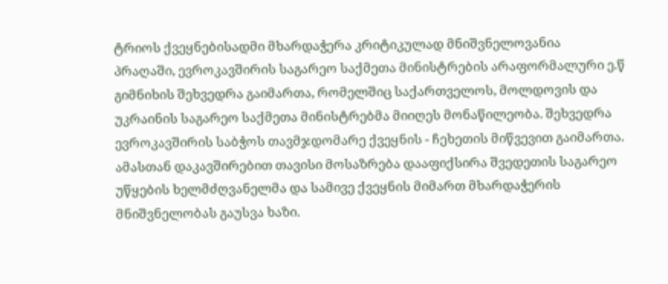ტრიოს ქვეყნებისადმი მხარდაჭერა კრიტიკულად მნიშვნელოვანია
პრაღაში, ევროკავშირის საგარეო საქმეთა მინისტრების არაფორმალური ე.წ გიმნიხის შეხვედრა გაიმართა, რომელშიც საქართველოს, მოლდოვის და უკრაინის საგარეო საქმეთა მინისტრებმა მიიღეს მონაწილეობა. შეხვედრა ევროკავშირის საბჭოს თავმჯდომარე ქვეყნის - ჩეხეთის მიწვევით გაიმართა. ამასთან დაკავშირებით თავისი მოსაზრება დააფიქსირა შვედეთის საგარეო უწყების ხელმძღვანელმა და სამივე ქვეყნის მიმართ მხარდაჭერის მნიშვნელობას გაუსვა ხაზი.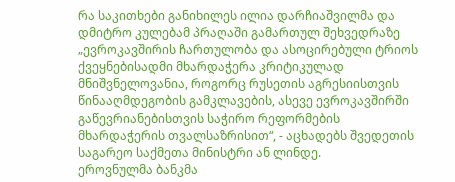რა საკითხები განიხილეს ილია დარჩიაშვილმა და დმიტრო კულებამ პრაღაში გამართულ შეხვედრაზე „ევროკავშირის ჩართულობა და ასოცირებული ტრიოს ქვეყნებისადმი მხარდაჭერა კრიტიკულად მნიშვნელოვანია, როგორც რუსეთის აგრესიისთვის წინააღმდეგობის გამკლავების, ასევე ევროკავშირში გაწევრიანებისთვის საჭირო რეფორმების მხარდაჭერის თვალსაზრისით“, - აცხადებს შვედეთის საგარეო საქმეთა მინისტრი ან ლინდე.
ეროვნულმა ბანკმა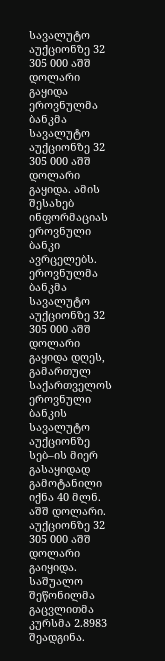სავალუტო აუქციონზე 32 305 000 აშშ დოლარი გაყიდა
ეროვნულმა ბანკმა სავალუტო აუქციონზე 32 305 000 აშშ დოლარი გაყიდა. ამის შესახებ ინფორმაციას ეროვნული ბანკი ავრცელებს. ეროვნულმა ბანკმა სავალუტო აუქციონზე 32 305 000 აშშ დოლარი გაყიდა დღეს, გამართულ საქართველოს ეროვნული ბანკის სავალუტო აუქციონზე სებ–ის მიერ გასაყიდად გამოტანილი იქნა 40 მლნ. აშშ დოლარი. აუქციონზე 32 305 000 აშშ დოლარი გაიყიდა. საშუალო შეწონილმა გაცვლითმა კურსმა 2.8983 შეადგინა.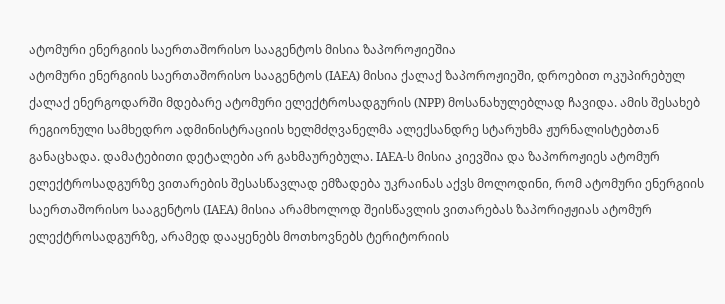ატომური ენერგიის საერთაშორისო სააგენტოს მისია ზაპოროჟიეშია
ატომური ენერგიის საერთაშორისო სააგენტოს (IAEA) მისია ქალაქ ზაპოროჟიეში, დროებით ოკუპირებულ ქალაქ ენერგოდარში მდებარე ატომური ელექტროსადგურის (NPP) მოსანახულებლად ჩავიდა. ამის შესახებ რეგიონული სამხედრო ადმინისტრაციის ხელმძღვანელმა ალექსანდრე სტარუხმა ჟურნალისტებთან განაცხადა. დამატებითი დეტალები არ გახმაურებულა. IAEA-ს მისია კიევშია და ზაპოროჟიეს ატომურ ელექტროსადგურზე ვითარების შესასწავლად ემზადება უკრაინას აქვს მოლოდინი, რომ ატომური ენერგიის საერთაშორისო სააგენტოს (IAEA) მისია არამხოლოდ შეისწავლის ვითარებას ზაპორიჟჟიას ატომურ ელექტროსადგურზე, არამედ დააყენებს მოთხოვნებს ტერიტორიის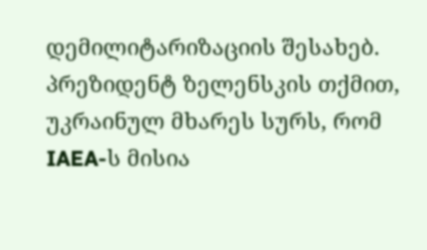დემილიტარიზაციის შესახებ. პრეზიდენტ ზელენსკის თქმით, უკრაინულ მხარეს სურს, რომ IAEA-ს მისია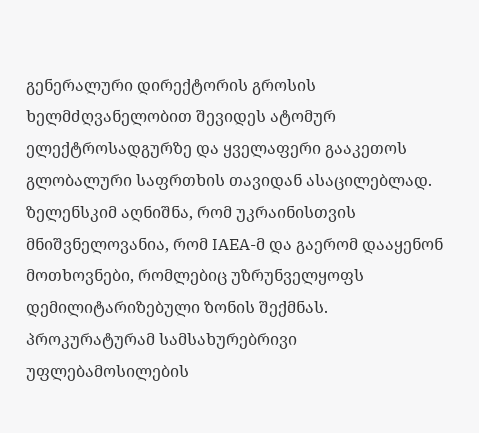გენერალური დირექტორის გროსის ხელმძღვანელობით შევიდეს ატომურ ელექტროსადგურზე და ყველაფერი გააკეთოს გლობალური საფრთხის თავიდან ასაცილებლად. ზელენსკიმ აღნიშნა, რომ უკრაინისთვის მნიშვნელოვანია, რომ IAEA-მ და გაერომ დააყენონ მოთხოვნები, რომლებიც უზრუნველყოფს დემილიტარიზებული ზონის შექმნას.
პროკურატურამ სამსახურებრივი უფლებამოსილების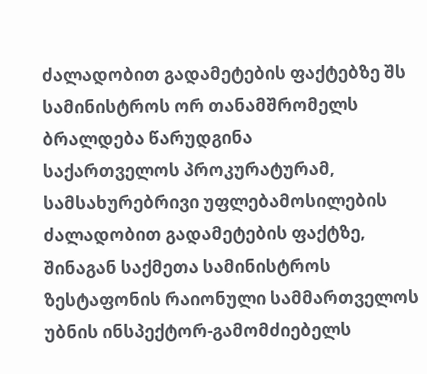ძალადობით გადამეტების ფაქტებზე შს სამინისტროს ორ თანამშრომელს ბრალდება წარუდგინა
საქართველოს პროკურატურამ, სამსახურებრივი უფლებამოსილების ძალადობით გადამეტების ფაქტზე, შინაგან საქმეთა სამინისტროს ზესტაფონის რაიონული სამმართველოს უბნის ინსპექტორ-გამომძიებელს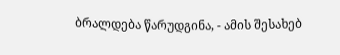ბრალდება წარუდგინა, - ამის შესახებ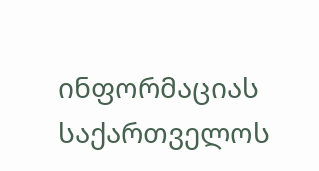ინფორმაციას საქართველოს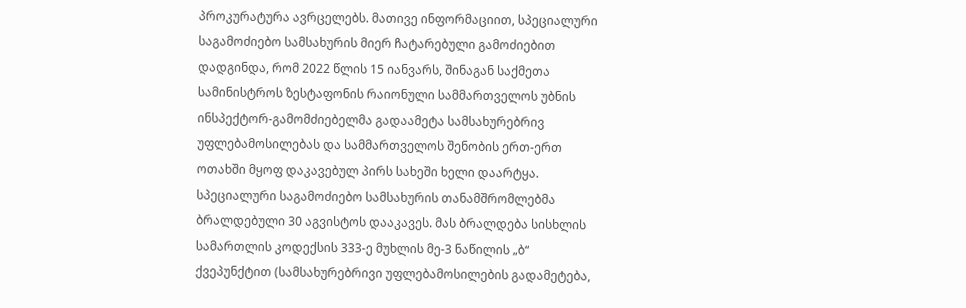პროკურატურა ავრცელებს. მათივე ინფორმაციით, სპეციალური საგამოძიებო სამსახურის მიერ ჩატარებული გამოძიებით დადგინდა, რომ 2022 წლის 15 იანვარს, შინაგან საქმეთა სამინისტროს ზესტაფონის რაიონული სამმართველოს უბნის ინსპექტორ-გამომძიებელმა გადაამეტა სამსახურებრივ უფლებამოსილებას და სამმართველოს შენობის ერთ-ერთ ოთახში მყოფ დაკავებულ პირს სახეში ხელი დაარტყა. სპეციალური საგამოძიებო სამსახურის თანამშრომლებმა ბრალდებული 30 აგვისტოს დააკავეს. მას ბრალდება სისხლის სამართლის კოდექსის 333-ე მუხლის მე-3 ნაწილის „ბ“ ქვეპუნქტით (სამსახურებრივი უფლებამოსილების გადამეტება,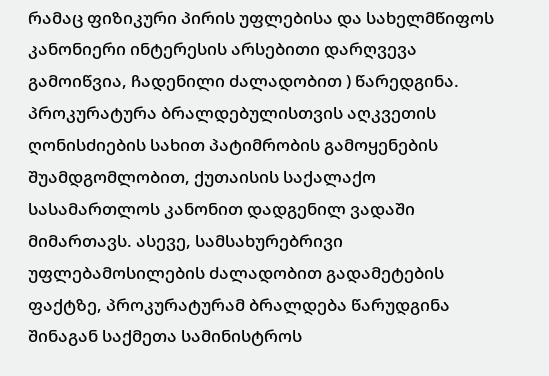რამაც ფიზიკური პირის უფლებისა და სახელმწიფოს კანონიერი ინტერესის არსებითი დარღვევა გამოიწვია, ჩადენილი ძალადობით ) წარედგინა. პროკურატურა ბრალდებულისთვის აღკვეთის ღონისძიების სახით პატიმრობის გამოყენების შუამდგომლობით, ქუთაისის საქალაქო სასამართლოს კანონით დადგენილ ვადაში მიმართავს. ასევე, სამსახურებრივი უფლებამოსილების ძალადობით გადამეტების ფაქტზე, პროკურატურამ ბრალდება წარუდგინა შინაგან საქმეთა სამინისტროს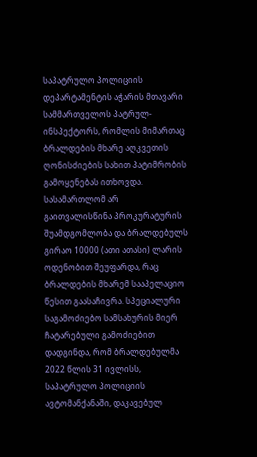საპატრულო პოლიციის დეპარტამენტის აჭარის მთავარი სამმართველოს პატრულ-ინსპექტორს, რომლის მიმართაც ბრალდების მხარე აღკვეთის ღონისძიების სახით პატიმრობის გამოყენებას ითხოვდა. სასამართლომ არ გაითვალისწინა პროკურატურის შუამდგომლობა და ბრალდებულს გირაო 10000 (ათი ათასი) ლარის ოდენობით შეუფარდა, რაც ბრალდების მხარემ სააპელაციო წესით გაასაჩივრა. სპეციალური საგამოძიებო სამსახურის მიერ ჩატარებული გამოძიებით დადგინდა, რომ ბრალდებულმა 2022 წლის 31 ივლისს, საპატრულო პოლიციის ავტომანქანაში, დაკავებულ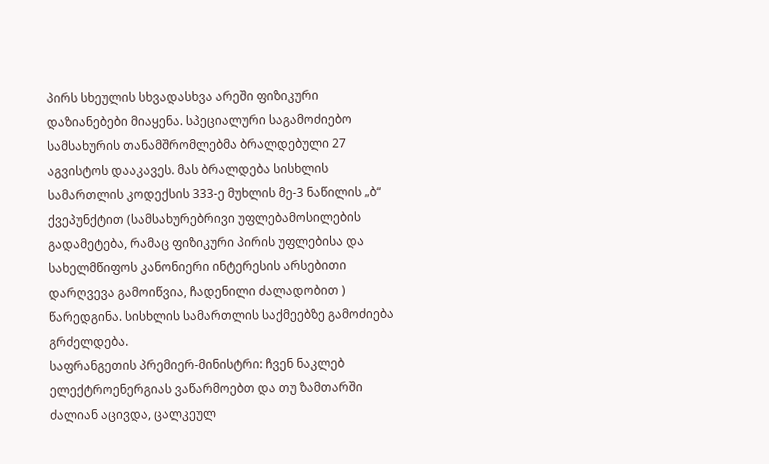პირს სხეულის სხვადასხვა არეში ფიზიკური დაზიანებები მიაყენა. სპეციალური საგამოძიებო სამსახურის თანამშრომლებმა ბრალდებული 27 აგვისტოს დააკავეს. მას ბრალდება სისხლის სამართლის კოდექსის 333-ე მუხლის მე-3 ნაწილის „ბ“ ქვეპუნქტით (სამსახურებრივი უფლებამოსილების გადამეტება, რამაც ფიზიკური პირის უფლებისა და სახელმწიფოს კანონიერი ინტერესის არსებითი დარღვევა გამოიწვია, ჩადენილი ძალადობით ) წარედგინა. სისხლის სამართლის საქმეებზე გამოძიება გრძელდება.
საფრანგეთის პრემიერ-მინისტრი: ჩვენ ნაკლებ ელექტროენერგიას ვაწარმოებთ და თუ ზამთარში ძალიან აცივდა, ცალკეულ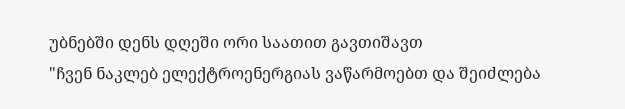უბნებში დენს დღეში ორი საათით გავთიშავთ
"ჩვენ ნაკლებ ელექტროენერგიას ვაწარმოებთ და შეიძლება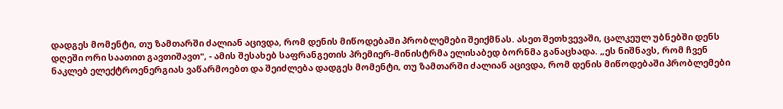დადგეს მომენტი, თუ ზამთარში ძალიან აცივდა, რომ დენის მიწოდებაში პრობლემები შეიქმნას. ასეთ შეთხვევაში, ცალკეულ უბნებში დენს დღეში ორი საათით გავთიშავთ", - ამის შესახებ საფრანგეთის პრემიერ-მინისტრმა ელისაბედ ბორნმა განაცხადა. „ეს ნიშნავს, რომ ჩვენ ნაკლებ ელექტროენერგიას ვაწარმოებთ და შეიძლება დადგეს მომენტი, თუ ზამთარში ძალიან აცივდა, რომ დენის მიწოდებაში პრობლემები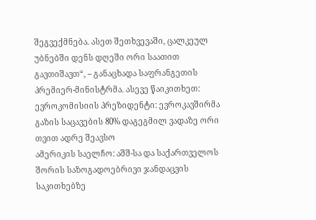შეგვექმნება. ასეთ შეთხვევაში, ცალკეულ უბნებში დენს დღეში ორი საათით გავთიშავთ“, – განაცხადა საფრანგეთის პრემიერ-მინისტრმა. ასევე წაიკითხეთ: ევროკომისიის პრეზიდენტი: ევროკავშირმა გაზის საცავების 80% დაგეგმილ ვადაზე ორი თვით ადრე შეავსო
ამერიკის საელჩო: აშშ-სა და საქართველოს შორის საზოგადოებრივი ჯანდაცვის საკითხებზე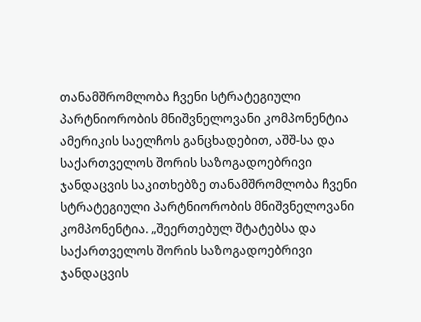თანამშრომლობა ჩვენი სტრატეგიული პარტნიორობის მნიშვნელოვანი კომპონენტია
ამერიკის საელჩოს განცხადებით, აშშ-სა და საქართველოს შორის საზოგადოებრივი ჯანდაცვის საკითხებზე თანამშრომლობა ჩვენი სტრატეგიული პარტნიორობის მნიშვნელოვანი კომპონენტია. „შეერთებულ შტატებსა და საქართველოს შორის საზოგადოებრივი ჯანდაცვის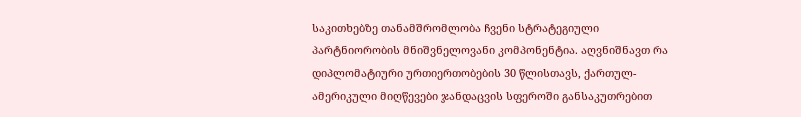საკითხებზე თანამშრომლობა ჩვენი სტრატეგიული პარტნიორობის მნიშვნელოვანი კომპონენტია. აღვნიშნავთ რა დიპლომატიური ურთიერთობების 30 წლისთავს, ქართულ-ამერიკული მიღწევები ჯანდაცვის სფეროში განსაკუთრებით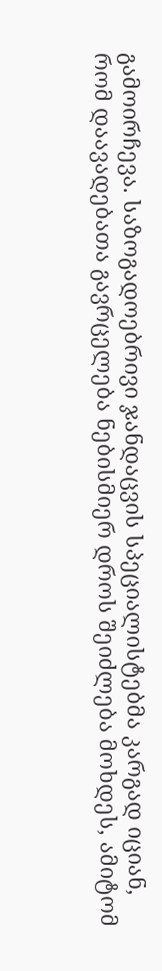გამოირჩევა. საზოგადოებრივი ჯანდაცვის სპეციალისტებმა კარგად იციან, რომ დაავადებათა გავრცელება ნებისმიერ დროს შეიძლება მოხდეს, ამიტომ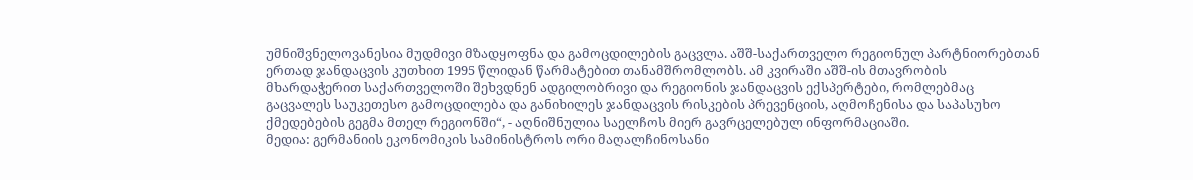უმნიშვნელოვანესია მუდმივი მზადყოფნა და გამოცდილების გაცვლა. აშშ-საქართველო რეგიონულ პარტნიორებთან ერთად ჯანდაცვის კუთხით 1995 წლიდან წარმატებით თანამშრომლობს. ამ კვირაში აშშ-ის მთავრობის მხარდაჭერით საქართველოში შეხვდნენ ადგილობრივი და რეგიონის ჯანდაცვის ექსპერტები, რომლებმაც გაცვალეს საუკეთესო გამოცდილება და განიხილეს ჯანდაცვის რისკების პრევენციის, აღმოჩენისა და საპასუხო ქმედებების გეგმა მთელ რეგიონში“, - აღნიშნულია საელჩოს მიერ გავრცელებულ ინფორმაციაში.
მედია: გერმანიის ეკონომიკის სამინისტროს ორი მაღალჩინოსანი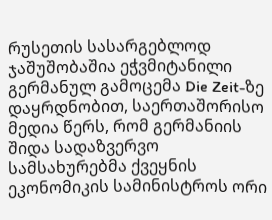რუსეთის სასარგებლოდ ჯაშუშობაშია ეჭვმიტანილი
გერმანულ გამოცემა Die Zeit-ზე დაყრდნობით, საერთაშორისო მედია წერს, რომ გერმანიის შიდა სადაზვერვო სამსახურებმა ქვეყნის ეკონომიკის სამინისტროს ორი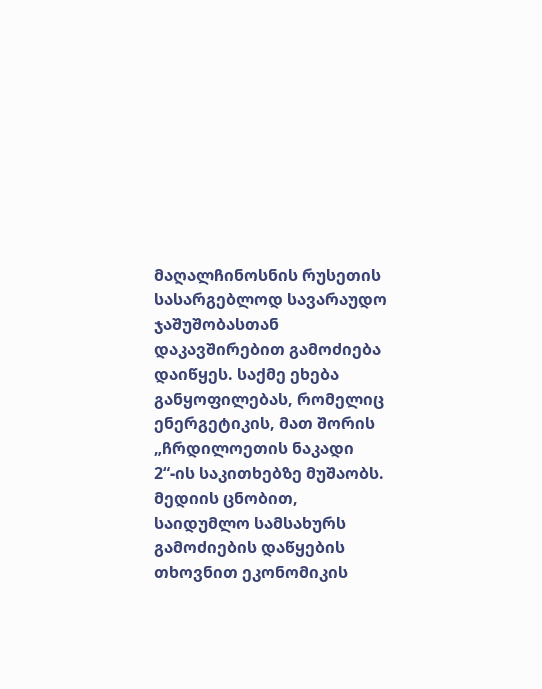მაღალჩინოსნის რუსეთის სასარგებლოდ სავარაუდო ჯაშუშობასთან დაკავშირებით გამოძიება დაიწყეს. საქმე ეხება განყოფილებას, რომელიც ენერგეტიკის, მათ შორის „ჩრდილოეთის ნაკადი 2“-ის საკითხებზე მუშაობს. მედიის ცნობით, საიდუმლო სამსახურს გამოძიების დაწყების თხოვნით ეკონომიკის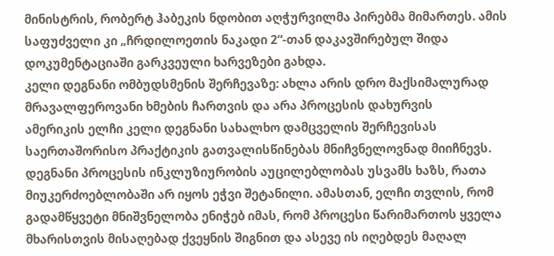მინისტრის, რობერტ ჰაბეკის ნდობით აღჭურვილმა პირებმა მიმართეს. ამის საფუძველი კი „ჩრდილოეთის ნაკადი 2“-თან დაკავშირებულ შიდა დოკუმენტაციაში გარკვეული ხარვეზები გახდა.
კელი დეგნანი ომბუდსმენის შერჩევაზე: ახლა არის დრო მაქსიმალურად მრავალფეროვანი ხმების ჩართვის და არა პროცესის დახურვის
ამერიკის ელჩი კელი დეგნანი სახალხო დამცველის შერჩევისას საერთაშორისო პრაქტიკის გათვალისწინებას მნიჩვნელოვნად მიიჩნევს. დეგნანი პროცესის ინკლუზიურობის აუცილებლობას უსვამს ხაზს, რათა მიუკერძოებლობაში არ იყოს ეჭვი შეტანილი. ამასთან, ელჩი თვლის, რომ გადამწყვეტი მნიშვნელობა ენიჭებ იმას, რომ პროცესი წარიმართოს ყველა მხარისთვის მისაღებად ქვეყნის შიგნით და ასევე ის იღებდეს მაღალ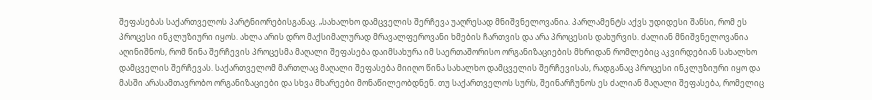შეფასებას საქართველოს პარტნიორებისგანაც. „სახალხო დამცველის შერჩევა უაღრესად მნიშვნელოვანია. პარლამენტს აქვს უდიდესი შანსი, რომ ეს პროცესი ინკლუზიური იყოს. ახლა არის დრო მაქსიმალურად მრავალფეროვანი ხმების ჩართვის და არა პროცესის დახურვის. ძალიან მნიშვნელოვანია აღინიშნოს, რომ წინა შერჩევის პროცესმა მაღალი შეფასება დაიმსახურა იმ საერთაშორისო ორგანიზაციების მხრიდან რომლებიც აკვირდებიან სახალხო დამცველის შერჩევას. საქართველომ მართლაც მაღალი შეფასება მიიღო წინა სახალხო დამცველის შერჩევისას, რადგანაც პროცესი ინკლუზიური იყო და მასში არასამთავრობო ორგანიზაციები და სხვა მხარეები მონაწილეობდნენ. თუ საქართველოს სურს, შეინარჩუნოს ეს ძალიან მაღალი შეფასება, რომელიც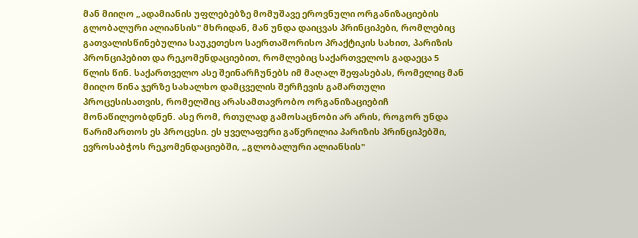მან მიიღო „ადამიანის უფლებებზე მომუშავე ეროვნული ორგანიზაციების გლობალური ალიანსის" მხრიდან, მან უნდა დაიცვას პრინციპები, რომლებიც გათვალისწინებულია საუკეთესო საერთაშორისო პრაქტიკის სახით, პარიზის პრონციპებით და რეკომენდაციებით, რომლებიც საქართველოს გადაეცა 5 წლის წინ. საქართველო ასე შეინარჩუნებს იმ მაღალ შეფასებას, რომელიც მან მიიღო წინა ჯერზე სახალხო დამცველის შერჩევის გამართული პროცესისათვის, რომელშიც არასამთავრობო ორგანიზაციებიჩ მონაწილეობდნენ. ასე რომ, რთულად გამოსაცნობი არ არის, როგორ უნდა წარიმართოს ეს პროცესი. ეს ყველაფერი გაწერილია პარიზის პრინციპებში, ევროსაბჭოს რეკომენდაციებში, „გლობალური ალიანსის"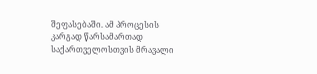შეფასებაში. ამ პროცესის კარგად წარსამართად საქართველოსთვის მრავალი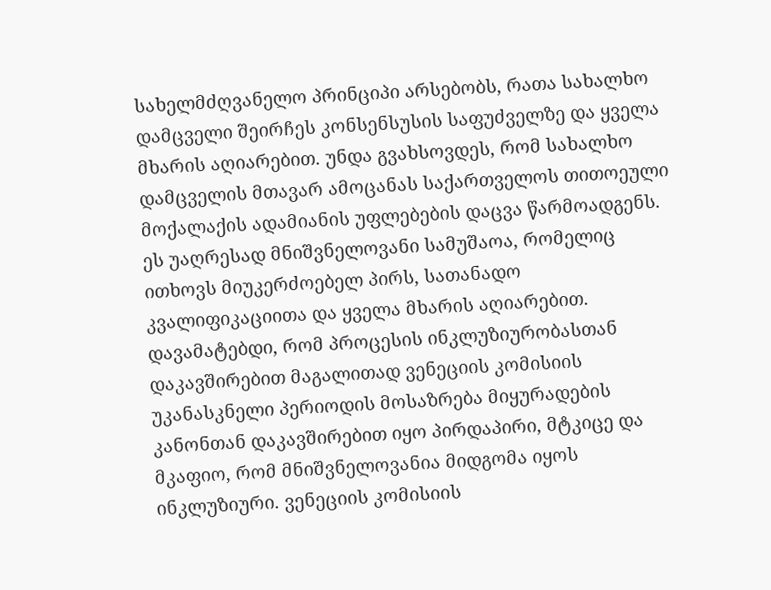სახელმძღვანელო პრინციპი არსებობს, რათა სახალხო დამცველი შეირჩეს კონსენსუსის საფუძველზე და ყველა მხარის აღიარებით. უნდა გვახსოვდეს, რომ სახალხო დამცველის მთავარ ამოცანას საქართველოს თითოეული მოქალაქის ადამიანის უფლებების დაცვა წარმოადგენს. ეს უაღრესად მნიშვნელოვანი სამუშაოა, რომელიც ითხოვს მიუკერძოებელ პირს, სათანადო კვალიფიკაციითა და ყველა მხარის აღიარებით. დავამატებდი, რომ პროცესის ინკლუზიურობასთან დაკავშირებით მაგალითად ვენეციის კომისიის უკანასკნელი პერიოდის მოსაზრება მიყურადების კანონთან დაკავშირებით იყო პირდაპირი, მტკიცე და მკაფიო, რომ მნიშვნელოვანია მიდგომა იყოს ინკლუზიური. ვენეციის კომისიის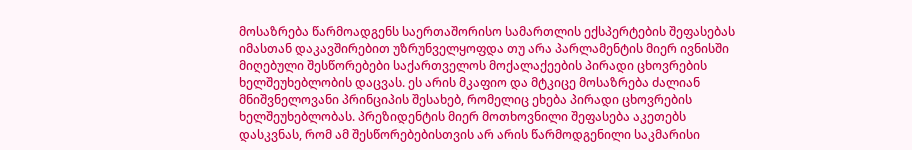მოსაზრება წარმოადგენს საერთაშორისო სამართლის ექსპერტების შეფასებას იმასთან დაკავშირებით უზრუნველყოფდა თუ არა პარლამენტის მიერ ივნისში მიღებული შესწორებები საქართველოს მოქალაქეების პირადი ცხოვრების ხელშეუხებლობის დაცვას. ეს არის მკაფიო და მტკიცე მოსაზრება ძალიან მნიშვნელოვანი პრინციპის შესახებ, რომელიც ეხება პირადი ცხოვრების ხელშეუხებლობას. პრეზიდენტის მიერ მოთხოვნილი შეფასება აკეთებს დასკვნას, რომ ამ შესწორებებისთვის არ არის წარმოდგენილი საკმარისი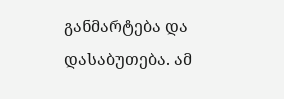განმარტება და დასაბუთება. ამ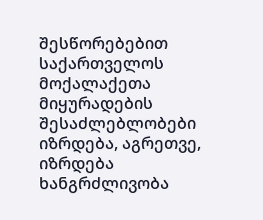შესწორებებით საქართველოს მოქალაქეთა მიყურადების შესაძლებლობები იზრდება, აგრეთვე, იზრდება ხანგრძლივობა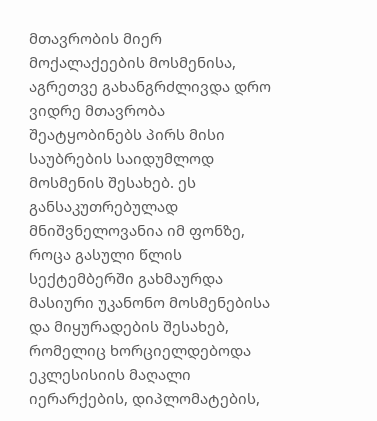მთავრობის მიერ მოქალაქეების მოსმენისა, აგრეთვე გახანგრძლივდა დრო ვიდრე მთავრობა შეატყობინებს პირს მისი საუბრების საიდუმლოდ მოსმენის შესახებ. ეს განსაკუთრებულად მნიშვნელოვანია იმ ფონზე, როცა გასული წლის სექტემბერში გახმაურდა მასიური უკანონო მოსმენებისა და მიყურადების შესახებ, რომელიც ხორციელდებოდა ეკლესისიის მაღალი იერარქების, დიპლომატების,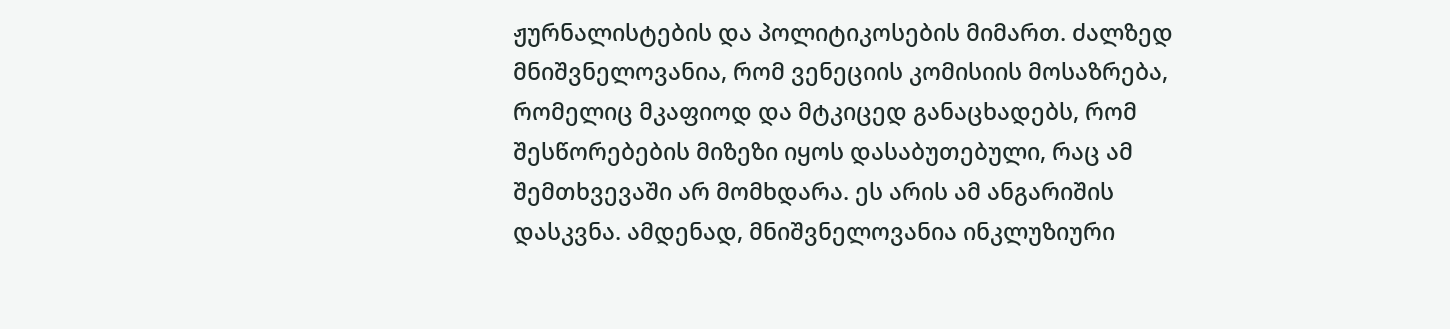ჟურნალისტების და პოლიტიკოსების მიმართ. ძალზედ მნიშვნელოვანია, რომ ვენეციის კომისიის მოსაზრება, რომელიც მკაფიოდ და მტკიცედ განაცხადებს, რომ შესწორებების მიზეზი იყოს დასაბუთებული, რაც ამ შემთხვევაში არ მომხდარა. ეს არის ამ ანგარიშის დასკვნა. ამდენად, მნიშვნელოვანია ინკლუზიური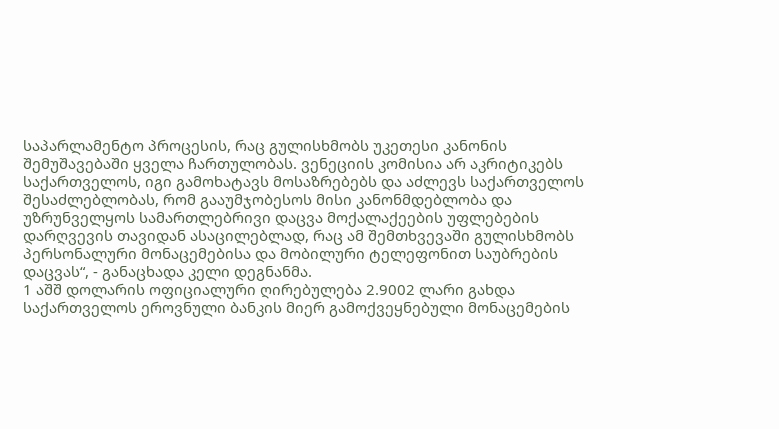საპარლამენტო პროცესის, რაც გულისხმობს უკეთესი კანონის შემუშავებაში ყველა ჩართულობას. ვენეციის კომისია არ აკრიტიკებს საქართველოს, იგი გამოხატავს მოსაზრებებს და აძლევს საქართველოს შესაძლებლობას, რომ გააუმჯობესოს მისი კანონმდებლობა და უზრუნველყოს სამართლებრივი დაცვა მოქალაქეების უფლებების დარღვევის თავიდან ასაცილებლად, რაც ამ შემთხვევაში გულისხმობს პერსონალური მონაცემებისა და მობილური ტელეფონით საუბრების დაცვას“, - განაცხადა კელი დეგნანმა.
1 აშშ დოლარის ოფიციალური ღირებულება 2.9002 ლარი გახდა
საქართველოს ეროვნული ბანკის მიერ გამოქვეყნებული მონაცემების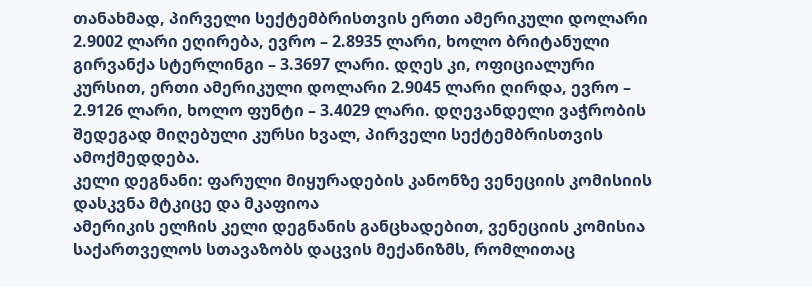თანახმად, პირველი სექტემბრისთვის ერთი ამერიკული დოლარი 2.9002 ლარი ეღირება, ევრო – 2.8935 ლარი, ხოლო ბრიტანული გირვანქა სტერლინგი – 3.3697 ლარი. დღეს კი, ოფიციალური კურსით, ერთი ამერიკული დოლარი 2.9045 ლარი ღირდა, ევრო – 2.9126 ლარი, ხოლო ფუნტი – 3.4029 ლარი. დღევანდელი ვაჭრობის შედეგად მიღებული კურსი ხვალ, პირველი სექტემბრისთვის ამოქმედდება.
კელი დეგნანი: ფარული მიყურადების კანონზე ვენეციის კომისიის დასკვნა მტკიცე და მკაფიოა
ამერიკის ელჩის კელი დეგნანის განცხადებით, ვენეციის კომისია საქართველოს სთავაზობს დაცვის მექანიზმს, რომლითაც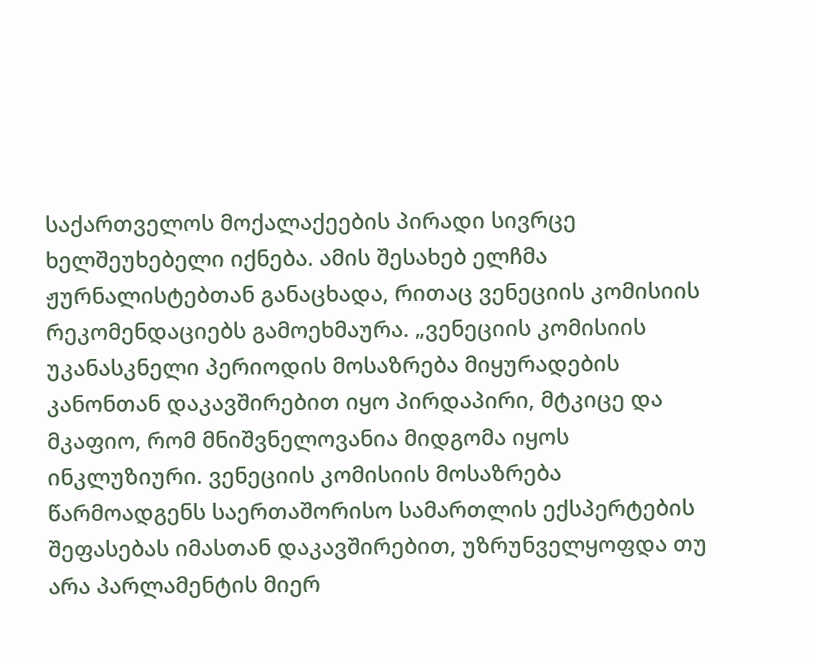საქართველოს მოქალაქეების პირადი სივრცე ხელშეუხებელი იქნება. ამის შესახებ ელჩმა ჟურნალისტებთან განაცხადა, რითაც ვენეციის კომისიის რეკომენდაციებს გამოეხმაურა. „ვენეციის კომისიის უკანასკნელი პერიოდის მოსაზრება მიყურადების კანონთან დაკავშირებით იყო პირდაპირი, მტკიცე და მკაფიო, რომ მნიშვნელოვანია მიდგომა იყოს ინკლუზიური. ვენეციის კომისიის მოსაზრება წარმოადგენს საერთაშორისო სამართლის ექსპერტების შეფასებას იმასთან დაკავშირებით, უზრუნველყოფდა თუ არა პარლამენტის მიერ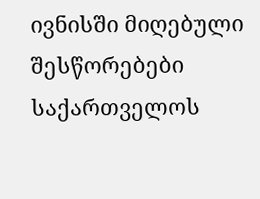ივნისში მიღებული შესწორებები საქართველოს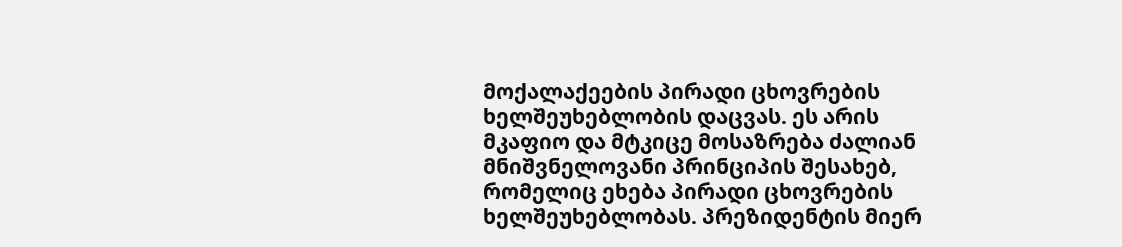მოქალაქეების პირადი ცხოვრების ხელშეუხებლობის დაცვას. ეს არის მკაფიო და მტკიცე მოსაზრება ძალიან მნიშვნელოვანი პრინციპის შესახებ, რომელიც ეხება პირადი ცხოვრების ხელშეუხებლობას. პრეზიდენტის მიერ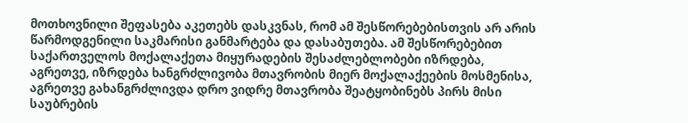მოთხოვნილი შეფასება აკეთებს დასკვნას, რომ ამ შესწორებებისთვის არ არის წარმოდგენილი საკმარისი განმარტება და დასაბუთება. ამ შესწორებებით საქართველოს მოქალაქეთა მიყურადების შესაძლებლობები იზრდება, აგრეთვე, იზრდება ხანგრძლივობა მთავრობის მიერ მოქალაქეების მოსმენისა, აგრეთვე გახანგრძლივდა დრო ვიდრე მთავრობა შეატყობინებს პირს მისი საუბრების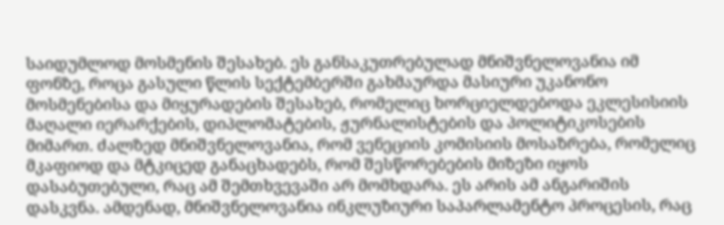საიდუმლოდ მოსმენის შესახებ. ეს განსაკუთრებულად მნიშვნელოვანია იმ ფონზე, როცა გასული წლის სექტემბერში გახმაურდა მასიური უკანონო მოსმენებისა და მიყურადების შესახებ, რომელიც ხორციელდებოდა ეკლესისიის მაღალი იერარქების, დიპლომატების, ჟურნალისტების და პოლიტიკოსების მიმართ. ძალზედ მნიშვნელოვანია, რომ ვენეციის კომისიის მოსაზრება, რომელიც მკაფიოდ და მტკიცედ განაცხადებს, რომ შესწორებების მიზეზი იყოს დასაბუთებული, რაც ამ შემთხვევაში არ მომხდარა. ეს არის ამ ანგარიშის დასკვნა. ამდენად, მნიშვნელოვანია ინკლუზიური საპარლამენტო პროცესის, რაც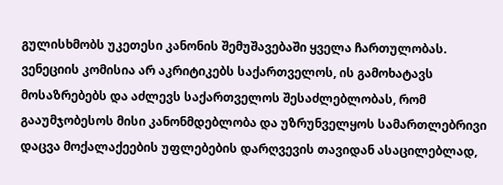გულისხმობს უკეთესი კანონის შემუშავებაში ყველა ჩართულობას. ვენეციის კომისია არ აკრიტიკებს საქართველოს, ის გამოხატავს მოსაზრებებს და აძლევს საქართველოს შესაძლებლობას, რომ გააუმჯობესოს მისი კანონმდებლობა და უზრუნველყოს სამართლებრივი დაცვა მოქალაქეების უფლებების დარღვევის თავიდან ასაცილებლად,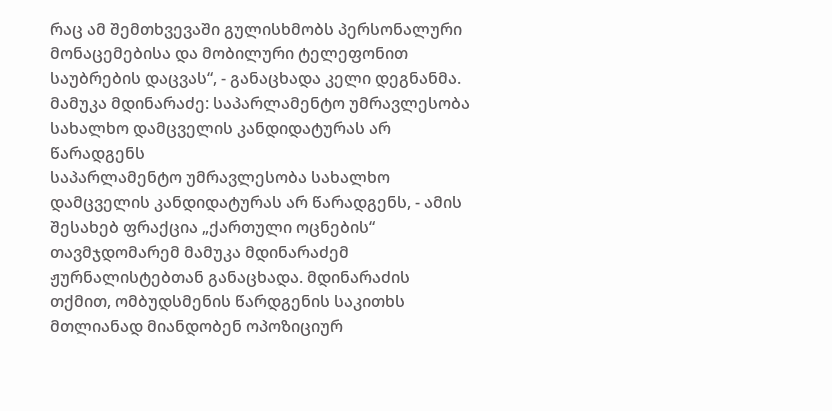რაც ამ შემთხვევაში გულისხმობს პერსონალური მონაცემებისა და მობილური ტელეფონით საუბრების დაცვას“, - განაცხადა კელი დეგნანმა.
მამუკა მდინარაძე: საპარლამენტო უმრავლესობა სახალხო დამცველის კანდიდატურას არ წარადგენს
საპარლამენტო უმრავლესობა სახალხო დამცველის კანდიდატურას არ წარადგენს, - ამის შესახებ ფრაქცია „ქართული ოცნების“ თავმჯდომარემ მამუკა მდინარაძემ ჟურნალისტებთან განაცხადა. მდინარაძის თქმით, ომბუდსმენის წარდგენის საკითხს მთლიანად მიანდობენ ოპოზიციურ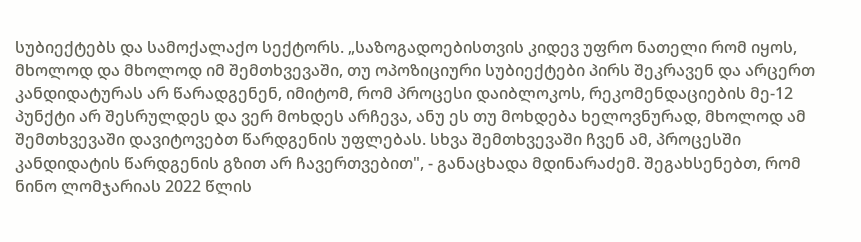სუბიექტებს და სამოქალაქო სექტორს. „საზოგადოებისთვის კიდევ უფრო ნათელი რომ იყოს, მხოლოდ და მხოლოდ იმ შემთხვევაში, თუ ოპოზიციური სუბიექტები პირს შეკრავენ და არცერთ კანდიდატურას არ წარადგენენ, იმიტომ, რომ პროცესი დაიბლოკოს, რეკომენდაციების მე-12 პუნქტი არ შესრულდეს და ვერ მოხდეს არჩევა, ანუ ეს თუ მოხდება ხელოვნურად, მხოლოდ ამ შემთხვევაში დავიტოვებთ წარდგენის უფლებას. სხვა შემთხვევაში ჩვენ ამ, პროცესში კანდიდატის წარდგენის გზით არ ჩავერთვებით", - განაცხადა მდინარაძემ. შეგახსენებთ, რომ ნინო ლომჯარიას 2022 წლის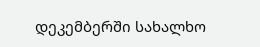დეკემბერში სახალხო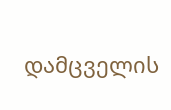დამცველის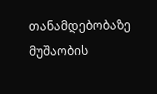თანამდებობაზე მუშაობის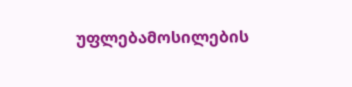უფლებამოსილების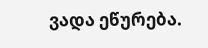ვადა ეწურება.